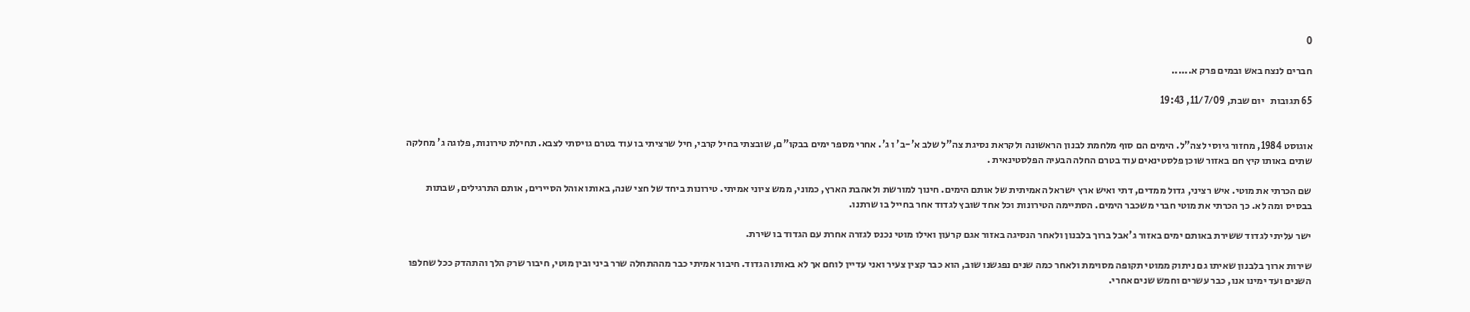0

חברים לנצח באש ובמים פרק א......

65 תגובות   יום שבת, 11/7/09, 19:43


אוגוסט 1984, מחזור גיוסי לצה"ל. הימים הם סוף מלחמת לבנון הראשונה ולקראת נסיגת צה"ל שלב א'-ב' ו ג'. אחרי מספר ימים בבקו"ם, שובצתי בחיל קרבי, חיל שרציתי בו עוד בטרם גויסתי לצבא. תחילת טירונות, פלוגה ג' מחלקה שתים באותו קיץ חם באזור שוכן פלסטינאים עוד בטרם החלה הבעיה הפלסטינאית .

שם הכרתי את מוטי. איש רציני, גדול ממדים, דתי ואיש ארץ ישראל האמיתית של אותם הימים. חינוך למורשת ולאהבת הארץ, כמוני, ממש ציוני אמיתי. טירונות ביחד של חצי שנה, באותו אוהל הסיירים, אותם התרגילים, שבתות בבסיס ומה לא. כך הכרתי את מוטי חברי משכבר הימים. הסתיימה הטירונות וכל אחד שובץ לגדוד אחר בחייל בו שרתנו.

ישר עליתי לגדוד ששירת באותם ימים באזור ג'אבל ברוך בלבנון ולאחר הנסיגה באזור אגם קרעון ואילו מוטי נכנס לגזרה אחרת עם הגדוד בו שירת.

שירות ארוך בלבנון שאיתו גם ניתוק ממוטי תקופה מסוימת ולאחר כמה שנים נפגשנו שוב, הוא כבר קצין צעיר ואני עדיין לוחם אך לא באותו הגדוד. חיבור אמיתי כבר מההתחלה שרר ביני ובין מוטי, חיבור שרק הלך והתהדק ככל שחלפו השנים ועד ימינו אנו, כבר עשרים וחמש שנים אחרי.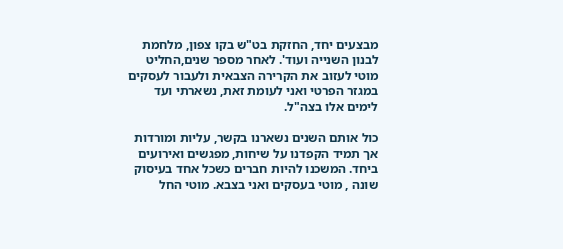מבצעים יחד, החזקת בט"ש בקו צפון, מלחמת לבנון השנייה ועוד'. לאחר מספר שנים,החליט מוטי לעזוב את הקרירה הצבאית ולעבור לעסקים במגזר הפרטי ואני לעומת זאת, נשארתי ועד לימים אלו בצה"ל.

כול אותם השנים נשארנו בקשר, עליות ומורדות אך תמיד הקפדנו על שיחות, מפגשים ואירועים ביחד. המשכנו להיות חברים כשכל אחד בעיסוק שונה , מוטי בעסקים ואני בצבא. מוטי החל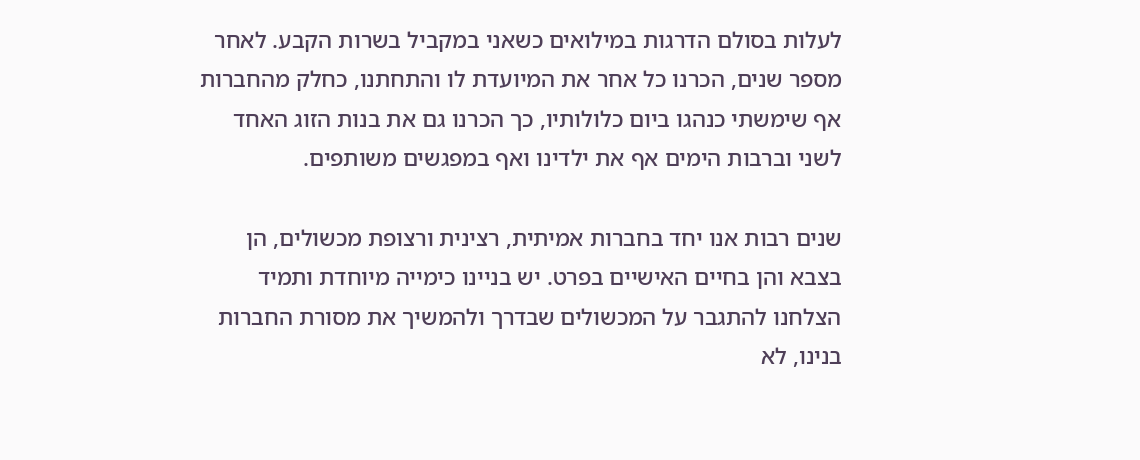לעלות בסולם הדרגות במילואים כשאני במקביל בשרות הקבע. לאחר מספר שנים, הכרנו כל אחר את המיועדת לו והתחתנו, כחלק מהחברות אף שימשתי כנהגו ביום כלולותיו, כך הכרנו גם את בנות הזוג האחד לשני וברבות הימים אף את ילדינו ואף במפגשים משותפים.

שנים רבות אנו יחד בחברות אמיתית, רצינית ורצופת מכשולים, הן בצבא והן בחיים האישיים בפרט. יש בניינו כימייה מיוחדת ותמיד הצלחנו להתגבר על המכשולים שבדרך ולהמשיך את מסורת החברות בנינו, לא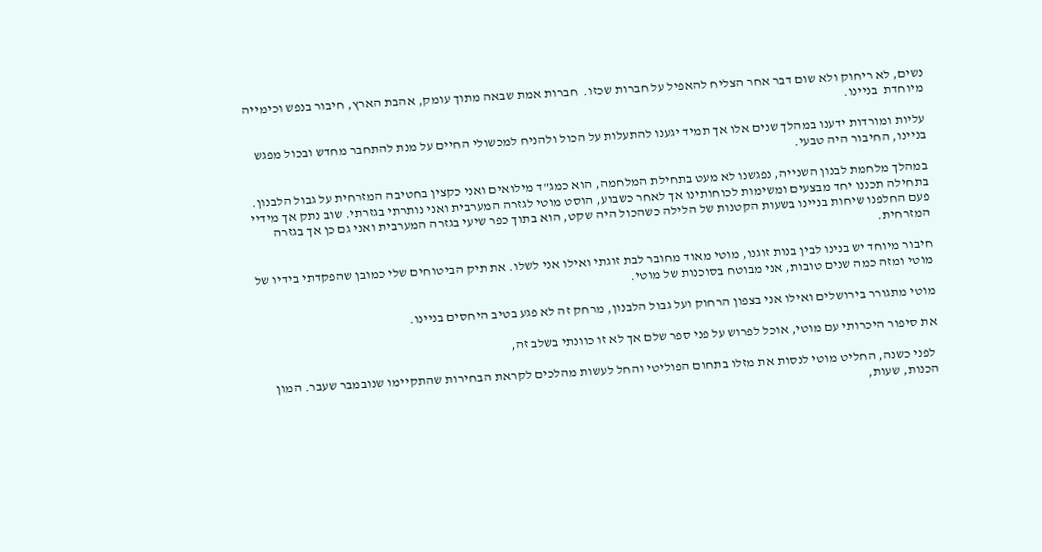נשים, לא ריחוק ולא שום דבר אחר הצליח להאפיל על חברות שכזו.  חברות אמת שבאה מתוך עומק, אהבת הארץ, חיבור בנפש וכימייה מיוחדת  בניינו.

עליות ומורדות ידענו במהלך שנים אלו אך תמיד יגענו להתעלות על הכול ולהניח למכשולי החיים על מנת להתחבר מחדש ובכול מפגש בניינו, החיבור היה טבעי.

במהלך מלחמת לבנון השנייה, נפגשנו לא מעט בתחילת המלחמה, הוא כמג"ד מילואים ואני כקצין בחטיבה המזרחית על גבול הלבנון. בתחילה תכננו יחד מבצעים ומשימות לכוחותינו אך לאחר כשבוע, הוסט מוטי לגזרה המערבית ואני נותרתי בגזרתי. שוב נתק אך מידיי פעם החלפנו שיחות בניינו בשעות הקטנות של הלילה כשהכול היה שקט, הוא בתוך כפר שיעי בגזרה המערבית ואני גם כן אך בגזרה המזרחית.

חיבור מיוחד יש בנינו לבין בנות זוגנו, מוטי מאוד מחובר לבת זוגתי ואילו אני לשלו. את תיק הביטוחים שלי כמובן שהפקדתי בידיו של מוטי ומזה כמה שנים טובות, אני מבוטח בסוכנות של מוטי.

מוטי מתגורר בירושלים ואילו אני בצפון הרחוק ועל גבול הלבנון, מרחק זה לא פגע בטיב היחסים בניינו.

את סיפור היכרותי עם מוטי, אוכל לפרוש על פני ספר שלם אך לא זו כוונתי בשלב זה,

 לפני כשנה, החליט מוטי לנסות את מזלו בתחום הפוליטי והחל לעשות מהלכים לקראת הבחירות שהתקיימו שנובמבר שעבר. המון הכנות, שעות,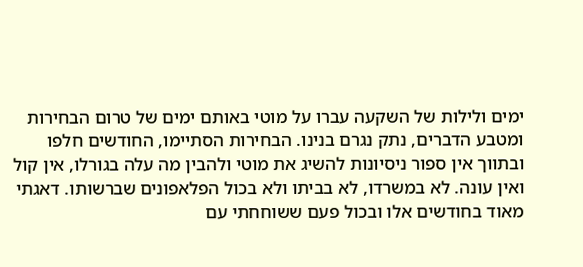ימים ולילות של השקעה עברו על מוטי באותם ימים של טרום הבחירות ומטבע הדברים, נתק נגרם בנינו. הבחירות הסתיימו, החודשים חלפו ובתווך אין ספור ניסיונות להשיג את מוטי ולהבין מה עלה בגורלו, אין קול ואין עונה. לא במשרדו, לא בביתו ולא בכול הפלאפונים שברשותו. דאגתי מאוד בחודשים אלו ובכול פעם ששוחחתי עם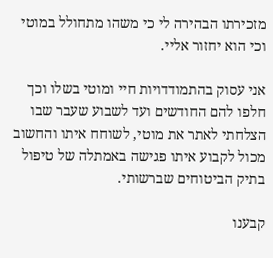מזכירתו הבהירה לי כי משהו מתחולל במוטי וכי הוא יחזור אליי.

אני עסוק בהתמודדויות חיי ומוטי בשלו וכך חלפו להם החודשים ועד לשבוע שעבר שבו הצלחתי לאתר את מוטי, לשוחח איתו והחשוב מכול לקבוע איתו פגישה באמתלה של טיפול בתיק הביטוחים שברשותי.

קבענו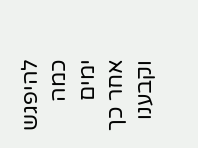להיפגש כמה ימים אחר כך וקבענו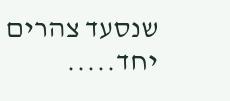שנסעד צהרים יחד.....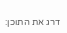דרג את התוכן: